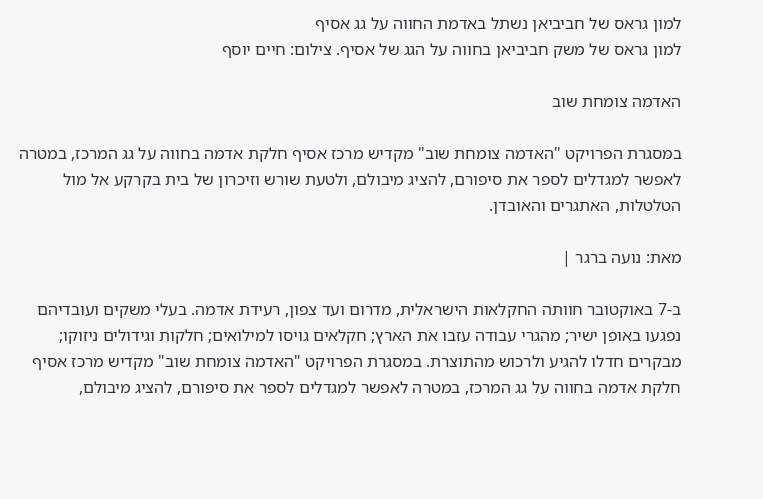למון גראס של חביביאן נשתל באדמת החווה על גג אסיף
למון גראס של משק חביביאן בחווה על הגג של אסיף. צילום: חיים יוסף

האדמה צומחת שוב

במסגרת הפרויקט "האדמה צומחת שוב" מקדיש מרכז אסיף חלקת אדמה בחווה על גג המרכז, במטרה לאפשר למגדלים לספר את סיפורם, להציג מיבולם, ולטעת שורש וזיכרון של בית בקרקע אל מול הטלטלות, האתגרים והאובדן.

מאת: נועה ברגר |

ב-7 באוקטובר חוותה החקלאות הישראלית, מדרום ועד צפון, רעידת אדמה. בעלי משקים ועובדיהם נפגעו באופן ישיר; מהגרי עבודה עזבו את הארץ; חקלאים גויסו למילואים; חלקות וגידולים ניזוקו; מבקרים חדלו להגיע ולרכוש מהתוצרת. במסגרת הפרויקט "האדמה צומחת שוב" מקדיש מרכז אסיף חלקת אדמה בחווה על גג המרכז, במטרה לאפשר למגדלים לספר את סיפורם, להציג מיבולם,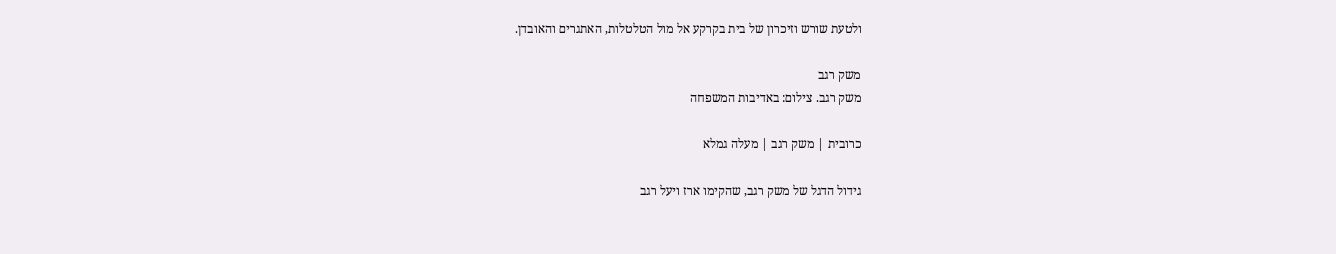ולטעת שורש וזיכרון של בית בקרקע אל מול הטלטלות, האתגרים והאובדן.

משק רגב
משק רגב. צילום: באדיבות המשפחה

כרובית | משק רגב | מעלה גמלא

גידול הדגל של משק רגב, שהקימו ארז ויעל רגב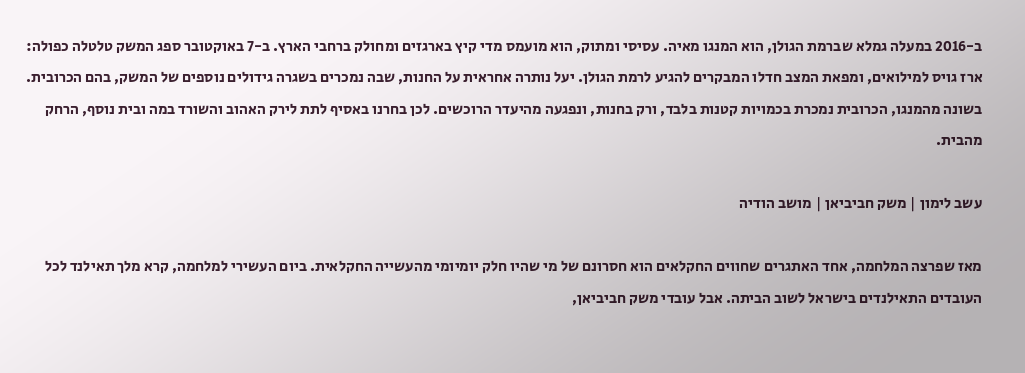ב-2016 במעלה גמלא שברמת הגולן, הוא המנגו מאיה. עסיסי ומתוק, הוא מועמס מדי קיץ בארגזים ומחולק ברחבי הארץ. ב-7 באוקטובר ספג המשק טלטלה כפולה: ארז גויס למילואים, ומפאת המצב חדלו המבקרים להגיע לרמת הגולן. יעל נותרה אחראית על החנות, שבה נמכרים בשגרה גידולים נוספים של המשק, בהם הכרובית. בשונה מהמנגו, הכרובית נמכרת בכמויות קטנות בלבד, ורק בחנות, ונפגעה מהיעדר הרוכשים. לכן בחרנו באסיף לתת לירק האהוב והשורד במה ובית נוסף, הרחק מהבית.

עשב לימון | משק חביביאן | מושב הודיה

מאז שפרצה המלחמה, אחד האתגרים שחווים החקלאים הוא חסרונם של מי שהיו חלק יומיומי מהעשייה החקלאית. ביום העשירי למלחמה, קרא מלך תאילנד לכל העובדים התאילנדים בישראל לשוב הביתה. אבל עובדי משק חביביאן,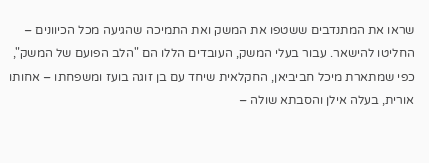שראו את המתנדבים ששטפו את המשק ואת התמיכה שהגיעה מכל הכיוונים – החליטו להישאר. עבור בעלי המשק, העובדים הללו הם "הלב הפועם של המשק", כפי שמתארת מיכל חביביאן, החקלאית שיחד עם בן זוגה בועז ומשפחתו – אחותו אורית, בעלה אילן והסבתא שולה –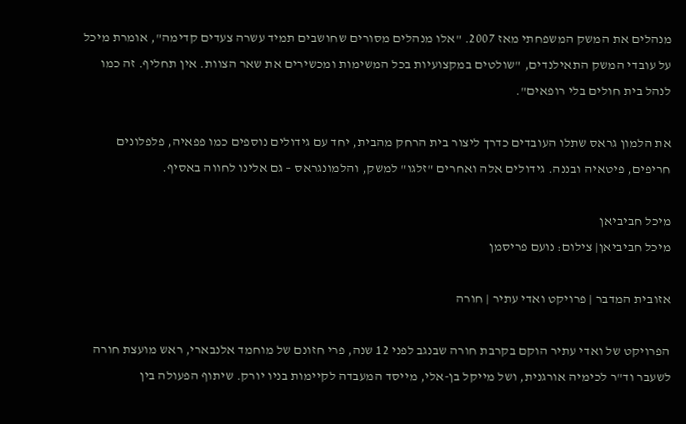מנהלים את המשק המשפחתי מאז 2007. "אלו מנהלים מסורים שחושבים תמיד עשרה צעדים קדימה", אומרת מיכל על עובדי המשק התאילנדים, "שולטים במקצועיות בכל המשימות ומכשירים את שאר הצוות. אין תחליף. זה כמו לנהל בית חולים בלי רופאים".

את הלמון גראס שתלו העובדים כדרך ליצור בית הרחק מהבית, יחד עם גידולים נוספים כמו פפאיה, פלפלונים חריפים, פיטאיה ובננה. גידולים אלה ואחרים "זלגו" למשק, והלמונגראס – גם אלינו לחווה באסיף.

מיכל חביביאן
מיכל חביביאן| צילום: נועם פריסמן

אזובית המדבר | פרויקט ואדי עתיר | חורה

הפרויקט של ואדי עתיר הוקם בקרבת חורה שבנגב לפני 12 שנה, פרי חזונם של מוחמד אלנבארי, ראש מועצת חורה לשעבר וד"ר לכימיה אורגנית, ושל מייקל בן-אלי, מייסד המעבדה לקיימות בניו יורק. שיתוף הפעולה בין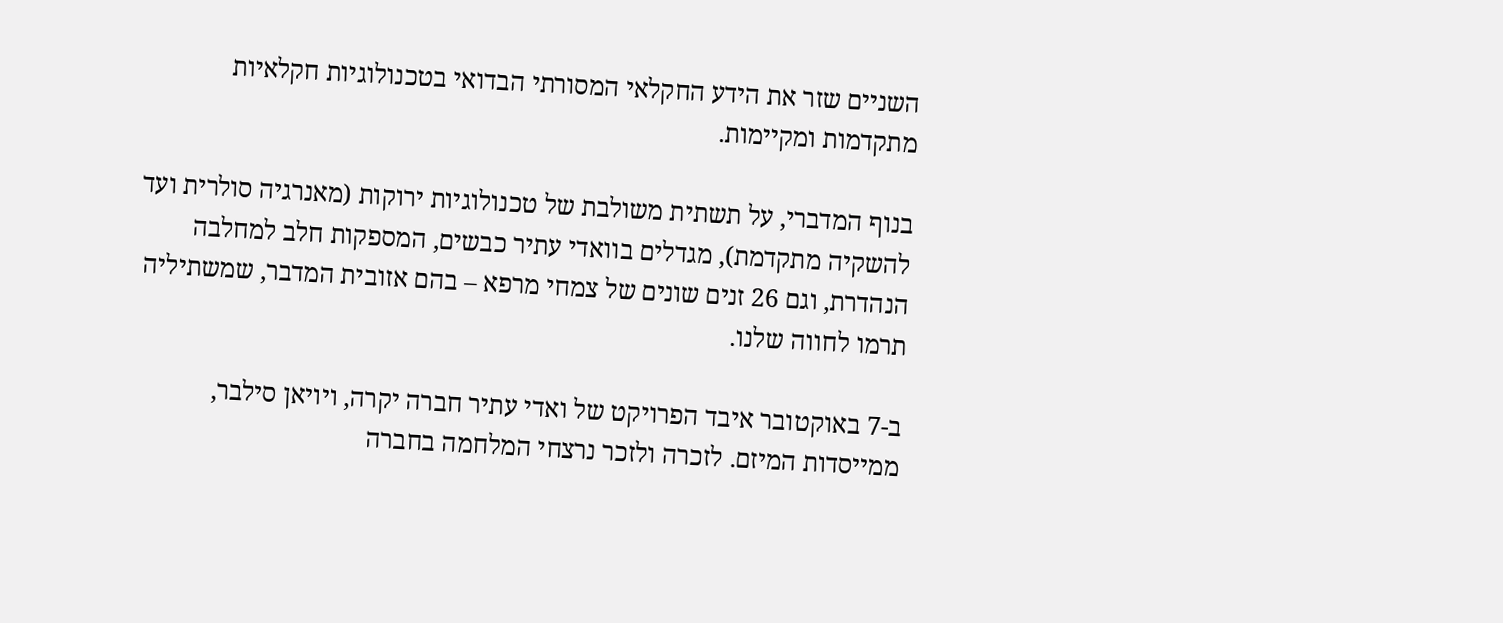השניים שזר את הידע החקלאי המסורתי הבדואי בטכנולוגיות חקלאיות מתקדמות ומקיימות.

בנוף המדברי, על תשתית משולבת של טכנולוגיות ירוקות (מאנרגיה סולרית ועד להשקיה מתקדמת), מגדלים בוואדי עתיר כבשים, המספקות חלב למחלבה הנהדרת, וגם 26 זנים שונים של צמחי מרפא – בהם אזובית המדבר, שמשתיליה תרמו לחווה שלנו.

ב-7 באוקטובר איבד הפרויקט של ואדי עתיר חברה יקרה, ויויאן סילבר, ממייסדות המיזם. לזכרה ולזכר נרצחי המלחמה בחברה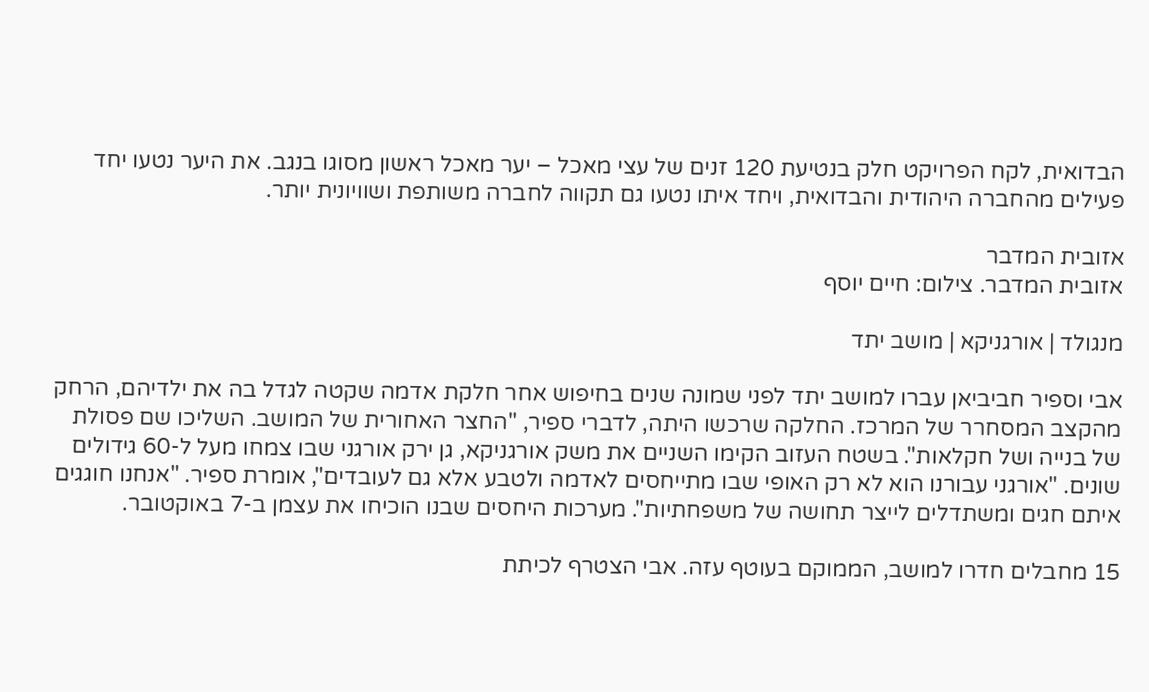הבדואית, לקח הפרויקט חלק בנטיעת 120 זנים של עצי מאכל – יער מאכל ראשון מסוגו בנגב. את היער נטעו יחד פעילים מהחברה היהודית והבדואית, ויחד איתו נטעו גם תקווה לחברה משותפת ושוויונית יותר.

אזובית המדבר
אזובית המדבר. צילום: חיים יוסף

מנגולד | אורגניקא | מושב יתד

אבי וספיר חביביאן עברו למושב יתד לפני שמונה שנים בחיפוש אחר חלקת אדמה שקטה לגדל בה את ילדיהם, הרחק מהקצב המסחרר של המרכז. החלקה שרכשו היתה, לדברי ספיר, "החצר האחורית של המושב. השליכו שם פסולת של בנייה ושל חקלאות". בשטח העזוב הקימו השניים את משק אורגניקא, גן ירק אורגני שבו צמחו מעל ל-60 גידולים שונים. "אורגני עבורנו הוא לא רק האופי שבו מתייחסים לאדמה ולטבע אלא גם לעובדים", אומרת ספיר. "אנחנו חוגגים איתם חגים ומשתדלים לייצר תחושה של משפחתיות". מערכות היחסים שבנו הוכיחו את עצמן ב-7 באוקטובר.

15 מחבלים חדרו למושב, הממוקם בעוטף עזה. אבי הצטרף לכיתת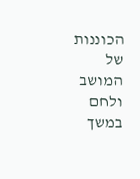הכוננות של המושב ולחם במשך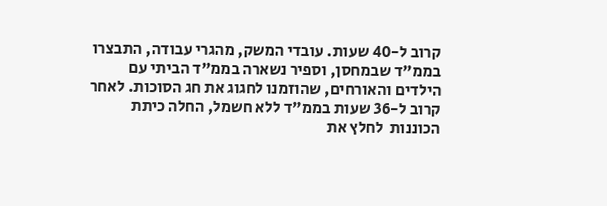קרוב ל-40 שעות. עובדי המשק, מהגרי עבודה, התבצרו בממ"ד שבמחסן, וספיר נשארה בממ"ד הביתי עם הילדים והאורחים, שהוזמנו לחגוג את חג הסוכות. לאחר קרוב ל-36 שעות בממ"ד ללא חשמל, החלה כיתת הכוננות  לחלץ את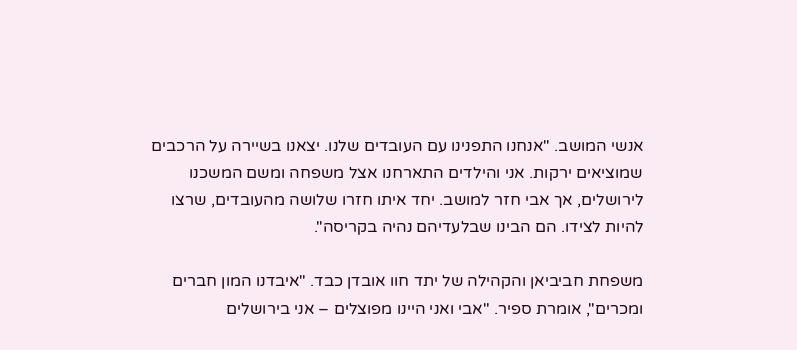אנשי המושב. "אנחנו התפנינו עם העובדים שלנו. יצאנו בשיירה על הרכבים שמוציאים ירקות. אני והילדים התארחנו אצל משפחה ומשם המשכנו לירושלים, אך אבי חזר למושב. יחד איתו חזרו שלושה מהעובדים, שרצו להיות לצידו. הם הבינו שבלעדיהם נהיה בקריסה".

משפחת חביביאן והקהילה של יתד חוו אובדן כבד. "איבדנו המון חברים ומכרים", אומרת ספיר. "אבי ואני היינו מפוצלים – אני בירושלים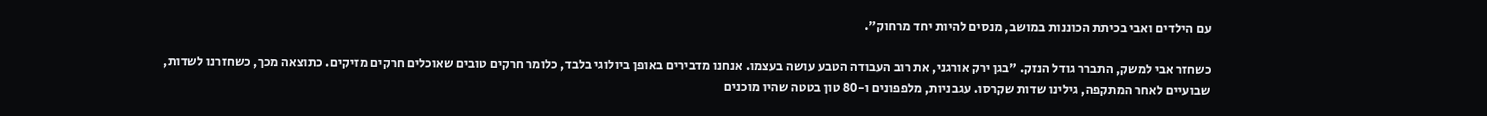עם הילדים ואבי בכיתת הכוננות במושב, מנסים להיות יחד מרחוק".

כשחזר אבי למשק, התברר גודל הנזק. "בגן ירק אורגני, את רוב העבודה הטבע עושה בעצמו. אנחנו מדבירים באופן ביולוגי בלבד, כלומר חרקים טובים שאוכלים חרקים מזיקים. כתוצאה מכך, כשחזרנו לשדות, שבועיים לאחר המתקפה, גילינו שדות שקרסו. עגבניות, מלפפונים ו-80 טון בטטה שהיו מוכנים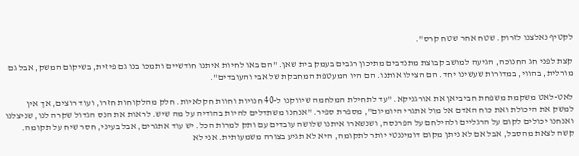לקטיף נאלצנו לזרוק. שטח אחר שטח קרס".

קצת לפני חג החנוכה, הגיעה למושב קבוצת מתנדבים מתיכון רגבים בעמק בית שאן. "הם באו לחיות איתנו חודשיים ותמכו בנו גם פיזית, בשיקום המשק, אבל גם מורלית, בהווי, במדורות שעשינו יחד. הם הצילו אותנו. הם היו המעטפת המחבקת של אבי והעובדים".

לאט-לאט משקמת משפחת חביביאן את אורגניקא. "עד לתחילת המלחמה שיווקנו ל-40 חנויות וחוות חקלאיות. חלק מהלקוחות חזרו, ועוד רוצים, אך אין למשק את היכולת ואת כוח האדם אל מול אתגרי היומיום", מספרת ספיר. "אנחנו משתדלים להיות בהודיה על מה שיש. לראות את הנס הגדול שקרה לנו, שניצלנו ואנחנו יכולים לקום על הרגליים ולהילחם על הפרנסה, ושנשארו איתנו שלושה עובדים עם ותק למרות הכל. יש עוד אתגרים, אבל בעיני, חסר שיח על תקומה. קשה לצאת מהסבל, אבל אם לא ניתן מקום דומיננטי יותר לתקומה, היא לא תגיע בצורה משמעותית. אני לא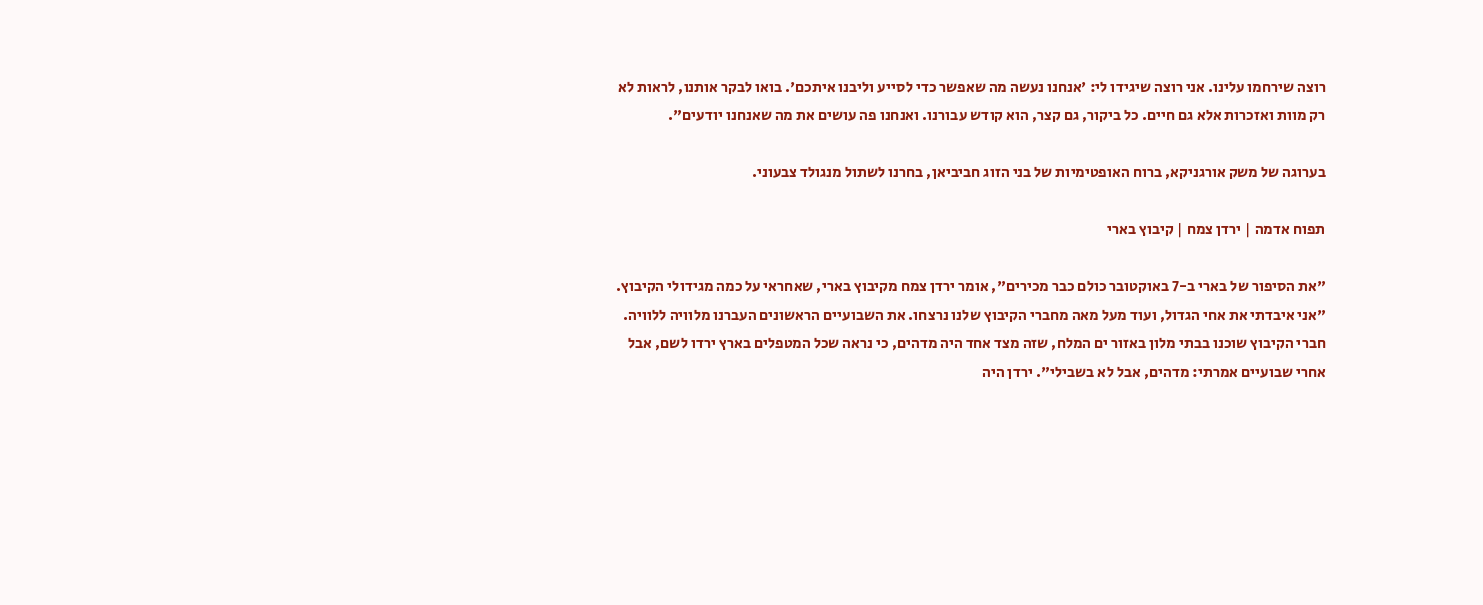רוצה שירחמו עלינו. אני רוצה שיגידו לי: 'אנחנו נעשה מה שאפשר כדי לסייע וליבנו איתכם'. בואו לבקר אותנו, לראות לא רק מוות ואזכרות אלא גם חיים. כל ביקור, גם קצר, הוא קודש עבורנו. ואנחנו פה עושים את מה שאנחנו יודעים".

בערוגה של משק אורגניקא, ברוח האופטימיות של בני הזוג חביביאן, בחרנו לשתול מנגולד צבעוני.

תפוח אדמה | ירדן צמח | קיבוץ בארי

"את הסיפור של בארי ב-7 באוקטובר כולם כבר מכירים", אומר ירדן צמח מקיבוץ בארי, שאחראי על כמה מגידולי הקיבוץ. "אני איבדתי את אחי הגדול, ועוד מעל מאה מחברי הקיבוץ שלנו נרצחו. את השבועיים הראשונים העברנו מלוויה ללוויה. חברי הקיבוץ שוכנו בבתי מלון באזור ים המלח, שזה מצד אחד היה מדהים, כי נראה שכל המטפלים בארץ ירדו לשם, אבל אחרי שבועיים אמרתי: מדהים, אבל לא בשבילי". ירדן היה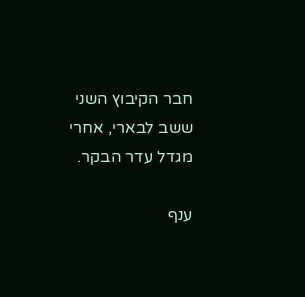חבר הקיבוץ השני ששב לבארי, אחרי מגדל עדר הבקר.

ענף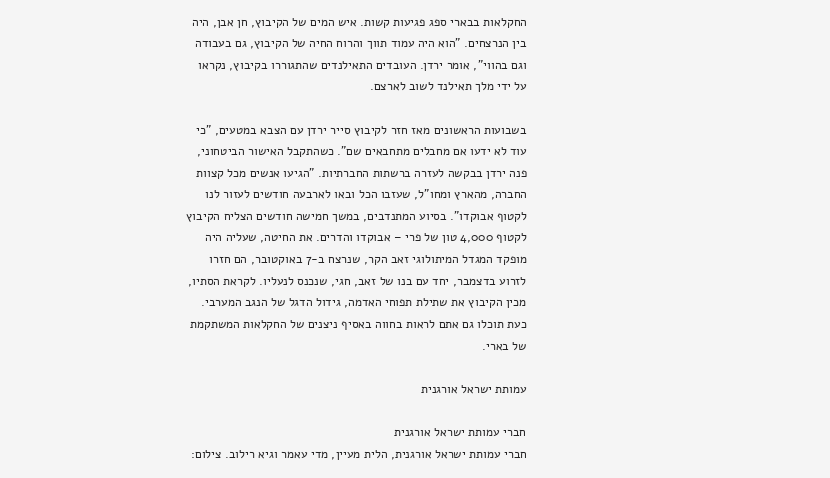החקלאות בבארי ספג פגיעות קשות. איש המים של הקיבוץ, חן אבן, היה בין הנרצחים. "הוא היה עמוד תווך והרוח החיה של הקיבוץ, גם בעבודה וגם בהווי", אומר ירדן. העובדים התאילנדים שהתגוררו בקיבוץ, נקראו על ידי מלך תאילנד לשוב לארצם.

בשבועות הראשונים מאז חזר לקיבוץ סייר ירדן עם הצבא במטעים, "כי עוד לא ידעו אם מחבלים מתחבאים שם". כשהתקבל האישור הביטחוני, פנה ירדן בבקשה לעזרה ברשתות החברתיות. "הגיעו אנשים מכל קצוות החברה, מהארץ ומחו"ל, שעזבו הכל ובאו לארבעה חודשים לעזור לנו לקטוף אבוקדו". בסיוע המתנדבים, במשך חמישה חודשים הצליח הקיבוץ לקטוף 4,000 טון של פרי – אבוקדו והדרים. את החיטה, שעליה היה מופקד המגדל המיתולוגי זאב הקר, שנרצח ב-7 באוקטובר, הם חזרו לזרוע בדצמבר, יחד עם בנו של זאב, חגי, שנכנס לנעליו. לקראת הסתיו, מכין הקיבוץ את שתילת תפוחי האדמה, גידול הדגל של הנגב המערבי. כעת תוכלו גם אתם לראות בחווה באסיף ניצנים של החקלאות המשתקמת של בארי.

עמותת ישראל אורגנית

חברי עמותת ישראל אורגנית
חברי עמותת ישראל אורגנית, הלית מעיין, מדי עאמר וגיא רילוב. צילום: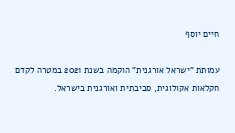חיים יוסף

עמותת "ישראל אורגנית" הוקמה בשנת 2021 במטרה לקדם חקלאות אקולוגית, סביבתית ואורגנית בישראל.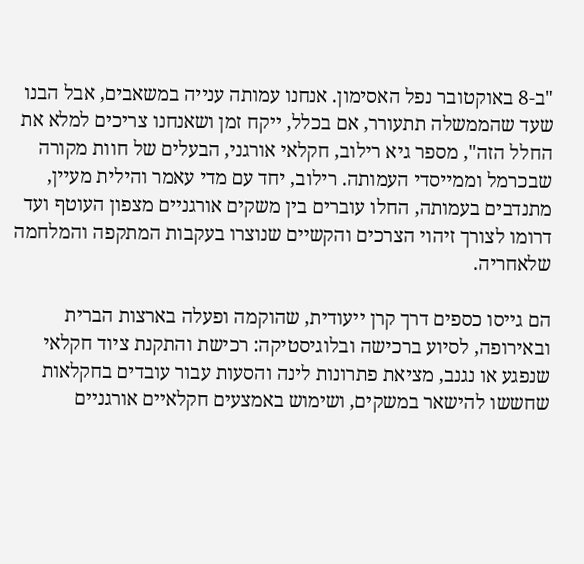"ב-8 באוקטובר נפל האסימון. אנחנו עמותה ענייה במשאבים, אבל הבנו שעד שהממשלה תתעורר, אם בכלל, ייקח זמן ושאנחנו צריכים למלא את החלל הזה", מספר גיא רילוב, חקלאי אורגני, הבעלים של חוות מקורה שבכרמל וממייסדי העמותה. רילוב, יחד עם מדי עאמר והילית מעיין, מתנדבים בעמותה, החלו עוברים בין משקים אורגניים מצפון העוטף ועד דרומו לצורך זיהוי הצרכים והקשיים שנוצרו בעקבות המתקפה והמלחמה שלאחריה.

הם גייסו כספים דרך קרן ייעודית, שהוקמה ופעלה בארצות הברית ובאירופה, לסיוע ברכישה ובלוגיסטיקה: רכישת והתקנת ציוד חקלאי שנפגע או נגנב, מציאת פתרונות לינה והסעות עבור עובדים בחקלאות שחששו להישאר במשקים, ושימוש באמצעים חקלאיים אורגניים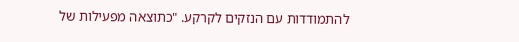להתמודדות עם הנזקים לקרקע. "כתוצאה מפעילות של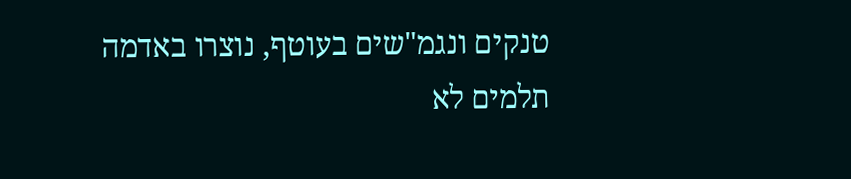טנקים ונגמ"שים בעוטף, נוצרו באדמה תלמים לא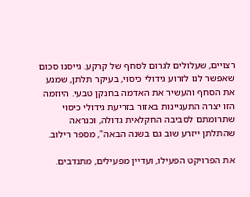רצויים, שעלולים לגרום לסחף של קרקע. גייסנו סכום שאפשר לנו לזרוע גידולי כיסוי, בעיקר תלתן, שמנע את הסחף והעשיר את האדמה בחנקן טבעי. היוזמה הזו יצרה התעניינות באזור בזריעת גידולי כיסוי שתרומתם לסביבה החקלאית גדולה, וכנראה שהתלתן ייזרע שוב גם בשנה הבאה", מספר רילוב.

את הפרויקט הפעילו, ועדיין מפעילים, מתנדבים.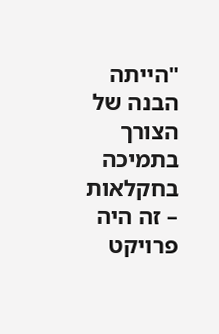"הייתה הבנה של הצורך בתמיכה בחקלאות – זה היה פרויקט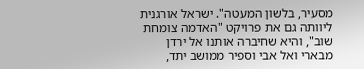מסעיר, בלשון המעטה". ישראל אורגנית ליוותה גם את פרויקט "האדמה צומחת שוב", והיא שחיברה אותנו אל ירדן  מבארי ואל אבי וספיר ממושב יתד,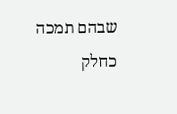שבהם תמכה כחלק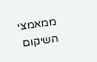ממאמצי השיקום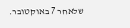שלאחר 7 באוקטובר.